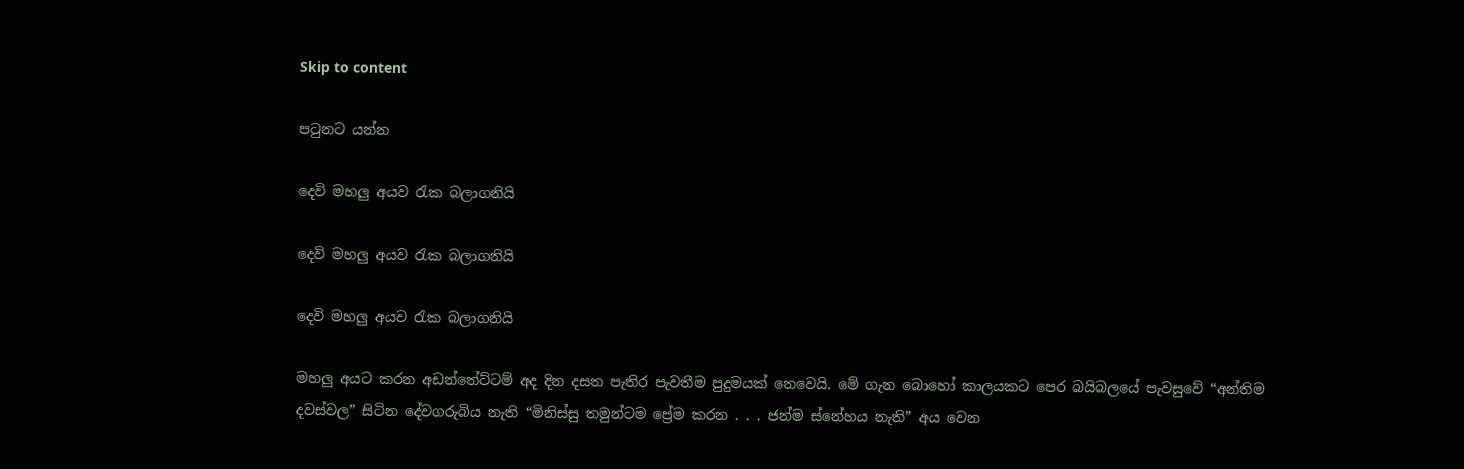Skip to content

පටුනට යන්න

දෙවි මහලු අයව රැක බලාගනියි

දෙවි මහලු අයව රැක බලාගනියි

දෙවි මහලු අයව රැක බලාගනියි

මහලු අයට කරන අඩන්තේට්ටම් අද දින දසත පැතිර පැවතීම පුදුමයක් නෙවෙයි. මේ ගැන බොහෝ කාලයකට පෙර බයිබලයේ පැවසුවේ “අන්තිම දවස්වල” සිටින දේවගරුබිය නැති “මිනිස්සු තමුන්ටම ප්‍රේම කරන . . . ජන්ම ස්නේහය නැති” අය වෙන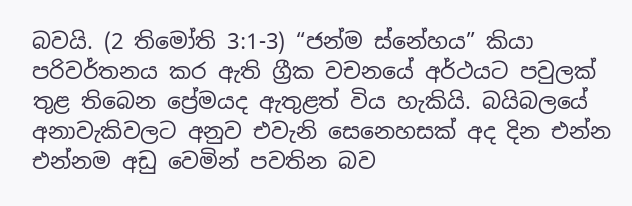බවයි. (2 තිමෝති 3:1-3) “ජන්ම ස්නේහය” කියා පරිවර්තනය කර ඇති ග්‍රීක වචනයේ අර්ථයට පවුලක් තුළ තිබෙන ප්‍රේමයද ඇතුළත් විය හැකියි. බයිබලයේ අනාවැකිවලට අනුව එවැනි සෙනෙහසක් අද දින එන්න එන්නම අඩු වෙමින් පවතින බව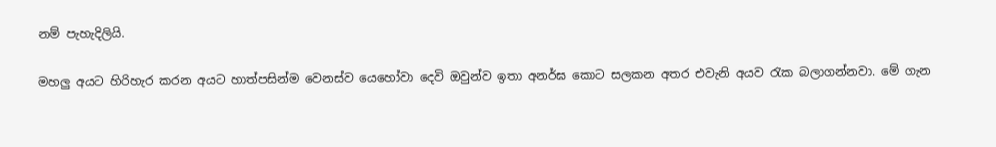නම් පැහැදිලියි.

මහලු අයට හිරිහැර කරන අයට හාත්පසින්ම වෙනස්ව යෙහෝවා දෙවි ඔවුන්ව ඉතා අනර්ඝ කොට සලකන අතර එවැනි අයව රැක බලාගන්නවා. මේ ගැන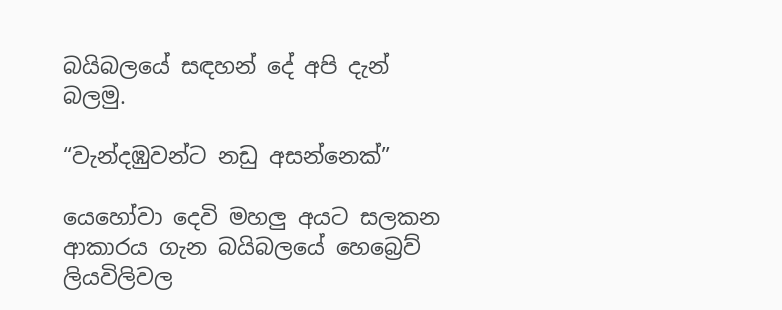බයිබලයේ සඳහන් දේ අපි දැන් බලමු.

“වැන්දඹුවන්ට නඩු අසන්නෙක්”

යෙහෝවා දෙවි මහලු අයට සලකන ආකාරය ගැන බයිබලයේ හෙබ්‍රෙව් ලියවිලිවල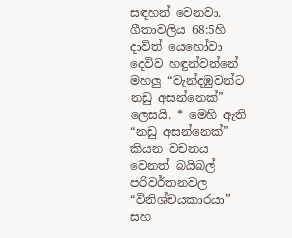සඳහන් වෙනවා. ගීතාවලිය 68:5හි දාවිත් යෙහෝවා දෙවිව හඳුන්වන්නේ මහලු “වැන්දඹුවන්ට නඩු අසන්නෙක්” ලෙසයි. * මෙහි ඇති “නඩු අසන්නෙක්” කියන වචනය වෙනත් බයිබල් පරිවර්තනවල “විනිශ්චයකාරයා” සහ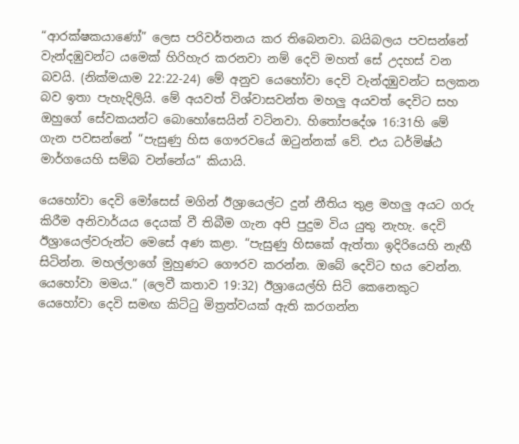“ආරක්ෂකයාණෝ” ලෙස පරිවර්තනය කර තිබෙනවා. බයිබලය පවසන්නේ වැන්දඹුවන්ට යමෙක් හිරිහැර කරනවා නම් දෙවි මහත් සේ උදහස් වන බවයි. (නික්මයාම 22:22-24) මේ අනුව යෙහෝවා දෙවි වැන්දඹුවන්ට සලකන බව ඉතා පැහැදිලියි. මේ අයවත් විශ්වාසවන්ත මහලු අයවත් දෙවිට සහ ඔහුගේ සේවකයන්ට බොහෝසෙයින් වටිනවා. හිතෝපදේශ 16:31හි මේ ගැන පවසන්නේ “පැසුණු හිස ගෞරවයේ ඔටුන්නක් වේ. එය ධර්මිෂ්ඨ මාර්ගයෙහි සම්බ වන්නේය” කියායි.

යෙහෝවා දෙවි මෝසෙස් මගින් ඊශ්‍රායෙල්ට දුන් නීතිය තුළ මහලු අයට ගරු කිරීම අනිවාර්යය දෙයක් වී තිබීම ගැන අපි පුදුම විය යුතු නැහැ. දෙවි ඊශ්‍රායෙල්වරුන්ට මෙසේ අණ කළා. “පැසුණු හිසකේ ඇත්තා ඉදිරියෙහි නැඟී සිටින්න. මහල්ලාගේ මුහුණට ගෞරව කරන්න. ඔබේ දෙවිට භය වෙන්න. යෙහෝවා මමය.” (ලෙවී කතාව 19:32) ඊශ්‍රායෙල්හි සිටි කෙනෙකුට යෙහෝවා දෙවි සමඟ කිට්ටු මිත්‍රත්වයක් ඇති කරගන්න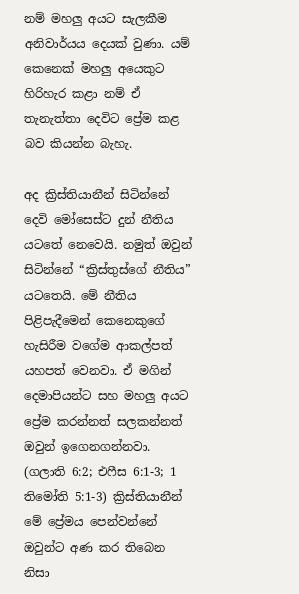නම් මහලු අයට සැලකීම අනිවාර්යය දෙයක් වුණා. යම් කෙනෙක් මහලු අයෙකුට හිරිහැර කළා නම් ඒ තැනැත්තා දෙවිට ප්‍රේම කළ බව කියන්න බැහැ.

අද ක්‍රිස්තියානීන් සිටින්නේ දෙවි මෝසෙස්ට දුන් නීතිය යටතේ නෙවෙයි. නමුත් ඔවුන් සිටින්නේ “ක්‍රිස්තුස්ගේ නීතිය” යටතෙයි. මේ නීතිය පිළිපැදීමෙන් කෙනෙකුගේ හැසිරීම වගේම ආකල්පත් යහපත් වෙනවා. ඒ මගින් දෙමාපියන්ට සහ මහලු අයට ප්‍රේම කරන්නත් සලකන්නත් ඔවුන් ඉගෙනගන්නවා. (ගලාති 6:2; එෆීස 6:1-3; 1 තිමෝති 5:1-3) ක්‍රිස්තියානීන් මේ ප්‍රේමය පෙන්වන්නේ ඔවුන්ට අණ කර තිබෙන නිසා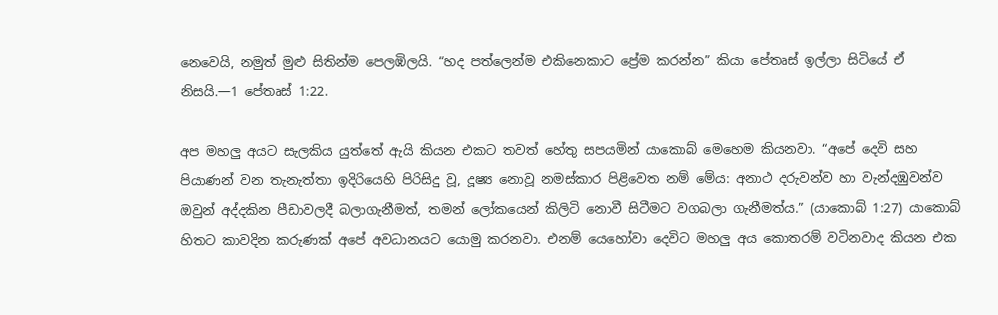නෙවෙයි, නමුත් මුළු සිතින්ම පෙලඹිලයි. “හද පත්ලෙන්ම එකිනෙකාට ප්‍රේම කරන්න” කියා පේතෘස් ඉල්ලා සිටියේ ඒ නිසයි.—1 පේතෘස් 1:22.

අප මහලු අයට සැලකිය යුත්තේ ඇයි කියන එකට තවත් හේතු සපයමින් යාකොබ් මෙහෙම කියනවා. “අපේ දෙවි සහ පියාණන් වන තැනැත්තා ඉදිරියෙහි පිරිසිදු වූ, දූෂ්‍ය නොවූ නමස්කාර පිළිවෙත නම් මේය: අනාථ දරුවන්ව හා වැන්දඹුවන්ව ඔවුන් අද්දකින පීඩාවලදී බලාගැනීමත්, තමන් ලෝකයෙන් කිලිටි නොවී සිටීමට වගබලා ගැනීමත්ය.” (යාකොබ් 1:27) යාකොබ් හිතට කාවදින කරුණක් අපේ අවධානයට යොමු කරනවා. එනම් යෙහෝවා දෙවිට මහලු අය කොතරම් වටිනවාද කියන එක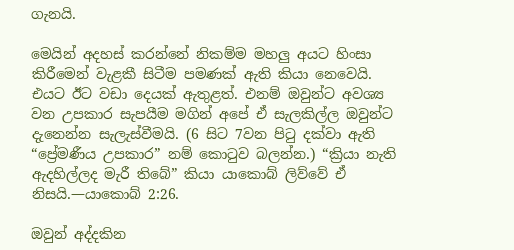ගැනයි.

මෙයින් අදහස් කරන්නේ නිකම්ම මහලු අයට හිංසා කිරීමෙන් වැළකී සිටීම පමණක් ඇති කියා නෙවෙයි. එයට ඊට වඩා දෙයක් ඇතුළත්. එනම් ඔවුන්ට අවශ්‍ය වන උපකාර සැපයීම මගින් අපේ ඒ සැලකිල්ල ඔවුන්ට දැනෙන්න සැලැස්වීමයි. (6 සිට 7වන පිටු දක්වා ඇති “ප්‍රේමණීය උපකාර” නම් කොටුව බලන්න.) “ක්‍රියා නැති ඇදහිල්ලද මැරී තිබේ” කියා යාකොබ් ලිව්වේ ඒ නිසයි.—යාකොබ් 2:26.

ඔවුන් අද්දකින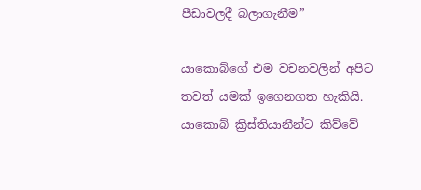පීඩාවලදී බලාගැනීම”

යාකොබ්ගේ එම වචනවලින් අපිට තවත් යමක් ඉගෙනගත හැකියි. යාකොබ් ක්‍රිස්තියානීන්ට කිව්වේ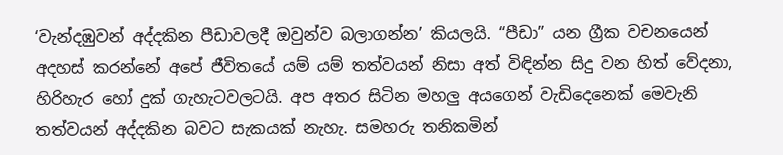‘වැන්දඹුවන් අද්දකින පීඩාවලදී ඔවුන්ව බලාගන්න’ කියලයි. “පීඩා” යන ග්‍රීක වචනයෙන් අදහස් කරන්නේ අපේ ජීවිතයේ යම් යම් තත්වයන් නිසා අත් විඳින්න සිදු වන හිත් වේදනා, හිරිහැර හෝ දුක් ගැහැටවලටයි. අප අතර සිටින මහලු අයගෙන් වැඩිදෙනෙක් මෙවැනි තත්වයන් අද්දකින බවට සැකයක් නැහැ. සමහරු තනිකමින්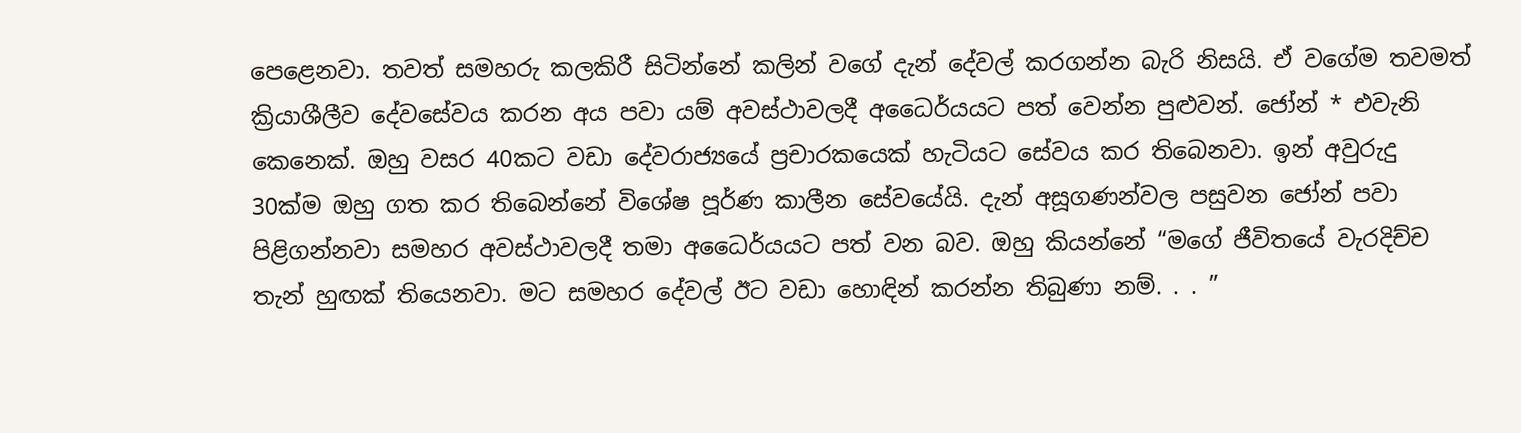පෙළෙනවා. තවත් සමහරු කලකිරී සිටින්නේ කලින් වගේ දැන් දේවල් කරගන්න බැරි නිසයි. ඒ වගේම තවමත් ක්‍රියාශීලීව දේවසේවය කරන අය පවා යම් අවස්ථාවලදී අධෛර්යයට පත් වෙන්න පුළුවන්. ජෝන් * එවැනි කෙනෙක්. ඔහු වසර 40කට වඩා දේවරාජ්‍යයේ ප්‍රචාරකයෙක් හැටියට සේවය කර තිබෙනවා. ඉන් අවුරුදු 30ක්ම ඔහු ගත කර තිබෙන්නේ විශේෂ පූර්ණ කාලීන සේවයේයි. දැන් අසූගණන්වල පසුවන ජෝන් පවා පිළිගන්නවා සමහර අවස්ථාවලදී තමා අධෛර්යයට පත් වන බව. ඔහු කියන්නේ “මගේ ජීවිතයේ වැරදිච්ච තැන් හුඟක් තියෙනවා. මට සමහර දේවල් ඊට වඩා හොඳින් කරන්න තිබුණා නම්. . . ”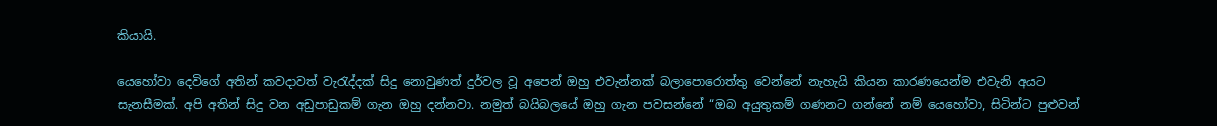කියායි.

යෙහෝවා දෙවිගේ අතින් කවදාවත් වැරැද්දක් සිදු නොවුණත් දුර්වල වූ අපෙන් ඔහු එවැන්නක් බලාපොරොත්තු වෙන්නේ නැහැයි කියන කාරණයෙන්ම එවැනි අයට සැනසීමක්. අපි අතින් සිදු වන අඩුපාඩුකම් ගැන ඔහු දන්නවා. නමුත් බයිබලයේ ඔහු ගැන පවසන්නේ “ඔබ අයුතුකම් ගණනට ගන්නේ නම් යෙහෝවා, සිටින්ට පුළුවන්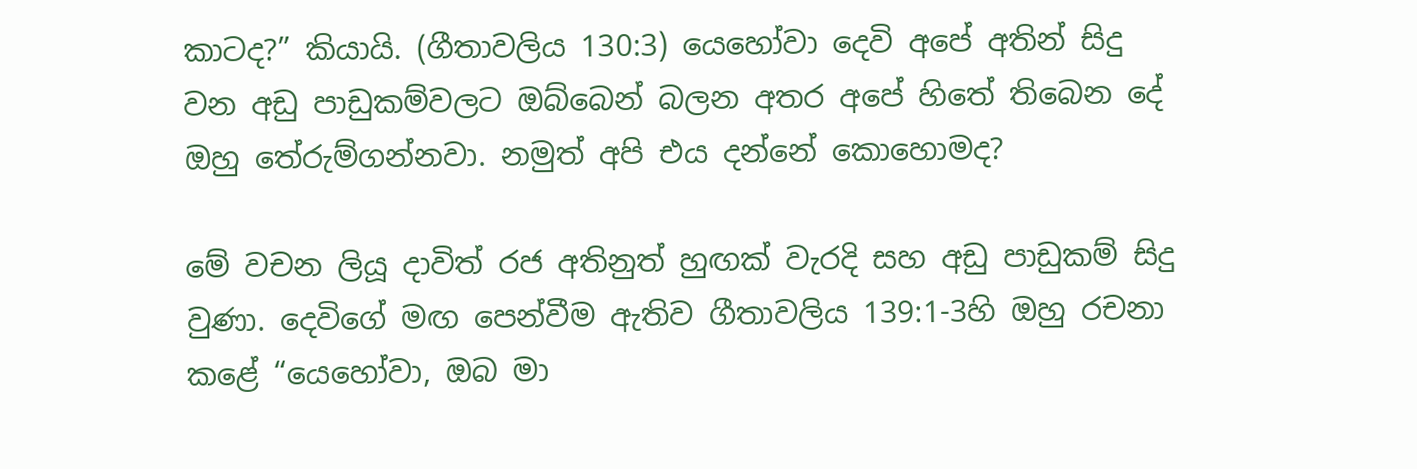කාටද?” කියායි. (ගීතාවලිය 130:3) යෙහෝවා දෙවි අපේ අතින් සිදු වන අඩු පාඩුකම්වලට ඔබ්බෙන් බලන අතර අපේ හිතේ තිබෙන දේ ඔහු තේරුම්ගන්නවා. නමුත් අපි එය දන්නේ කොහොමද?

මේ වචන ලියූ දාවිත් රජ අතිනුත් හුඟක් වැරදි සහ අඩු පාඩුකම් සිදු වුණා. දෙවිගේ මඟ පෙන්වීම ඇතිව ගීතාවලිය 139:1-3හි ඔහු රචනා කළේ “යෙහෝවා, ඔබ මා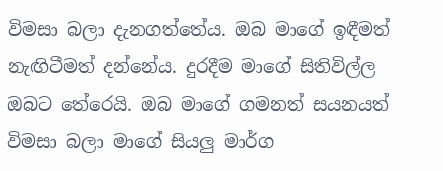විමසා බලා දැනගත්තේය. ඔබ මාගේ ඉඳීමත් නැඟිටීමත් දන්නේය. දුරදීම මාගේ සිතිවිල්ල ඔබට තේරෙයි. ඔබ මාගේ ගමනත් සයනයත් විමසා බලා මාගේ සියලු මාර්ග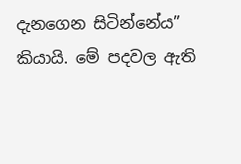දැනගෙන සිටින්නේය” කියායි. මේ පදවල ඇති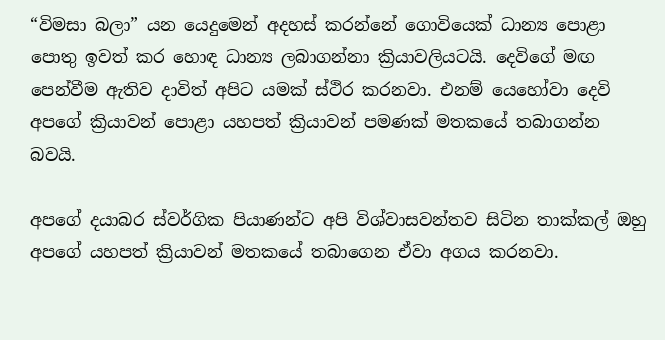“විමසා බලා” යන යෙදුමෙන් අදහස් කරන්නේ ගොවියෙක් ධාන්‍ය පොළා පොතු ඉවත් කර හොඳ ධාන්‍ය ලබාගන්නා ක්‍රියාවලියටයි. දෙවිගේ මඟ පෙන්වීම ඇතිව දාවිත් අපිට යමක් ස්ථිර කරනවා. එනම් යෙහෝවා දෙවි අපගේ ක්‍රියාවන් පොළා යහපත් ක්‍රියාවන් පමණක් මතකයේ තබාගන්න බවයි.

අපගේ දයාබර ස්වර්ගික පියාණන්ට අපි විශ්වාසවන්තව සිටින තාක්කල් ඔහු අපගේ යහපත් ක්‍රියාවන් මතකයේ තබාගෙන ඒවා අගය කරනවා.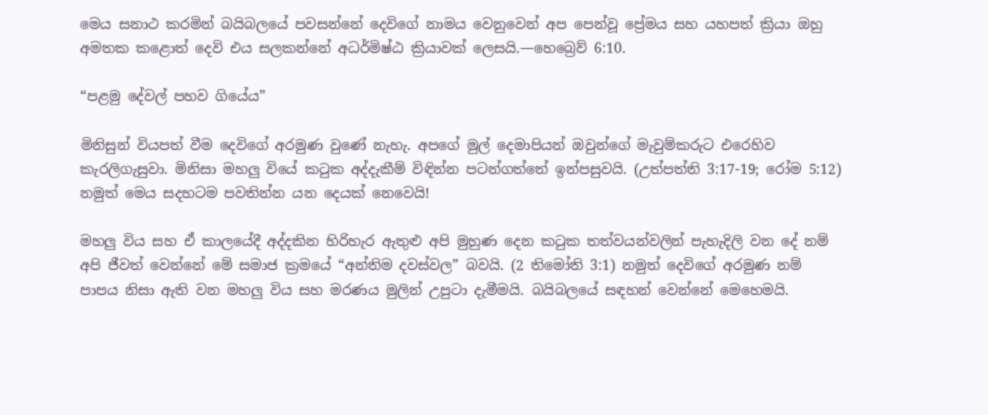මෙය සනාථ කරමින් බයිබලයේ පවසන්නේ දෙවිගේ නාමය වෙනුවෙන් අප පෙන්වූ ප්‍රේමය සහ යහපත් ක්‍රියා ඔහු අමතක කළොත් දෙවි එය සලකන්නේ අධර්මිෂ්ඨ ක්‍රියාවක් ලෙසයි.—හෙබ්‍රෙව් 6:10.

“පළමු දේවල් පහව ගියේය”

මිනිසුන් වියපත් වීම දෙවිගේ අරමුණ වුණේ නැහැ. අපගේ මුල් දෙමාපියන් ඔවුන්ගේ මැවුම්කරුට එරෙහිව කැරලිගැසුවා. මිනිසා මහලු වියේ කටුක අද්දැකීම් විඳින්න පටන්ගත්තේ ඉන්පසුවයි. (උත්පත්ති 3:17-19; රෝම 5:12) නමුත් මෙය සදහටම පවතින්න යන දෙයක් නෙවෙයි!

මහලු විය සහ ඒ කාලයේදී අද්දකින හිරිහැර ඇතුළු අපි මුහුණ දෙන කටුක තත්වයන්වලින් පැහැදිලි වන දේ නම් අපි ජීවත් වෙන්නේ මේ සමාජ ක්‍රමයේ “අන්තිම දවස්වල” බවයි. (2 තිමෝති 3:1) නමුත් දෙවිගේ අරමුණ නම් පාපය නිසා ඇති වන මහලු විය සහ මරණය මුලින් උපුටා දැමීමයි. බයිබලයේ සඳහන් වෙන්නේ මෙහෙමයි.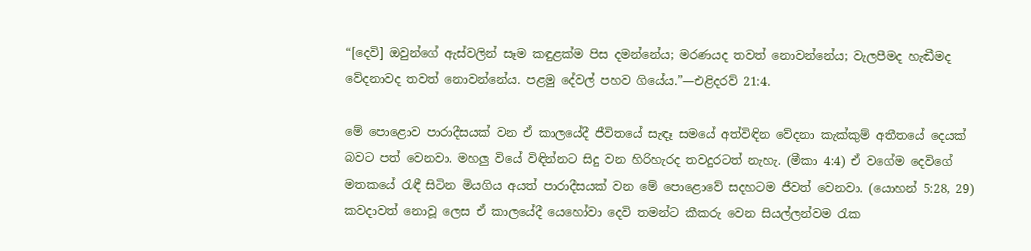“[දෙවි] ඔවුන්ගේ ඇස්වලින් සෑම කඳුළක්ම පිස දමන්නේය; මරණයද තවත් නොවන්නේය; වැලපීමද හැඬීමද වේදනාවද තවත් නොවන්නේය. පළමු දේවල් පහව ගියේය.”—එළිදරව් 21:4.

මේ පොළොව පාරාදීසයක් වන ඒ කාලයේදී ජීවිතයේ සැඳෑ සමයේ අත්විඳින වේදනා කැක්කුම් අතීතයේ දෙයක් බවට පත් වෙනවා. මහලු වියේ විඳින්නට සිදු වන හිරිහැරද තවදුරටත් නැහැ. (මීකා 4:4) ඒ වගේම දෙවිගේ මතකයේ රැඳී සිටින මියගිය අයත් පාරාදීසයක් වන මේ පොළොවේ සදහටම ජීවත් වෙනවා. (යොහන් 5:28, 29) කවදාවත් නොවූ ලෙස ඒ කාලයේදී යෙහෝවා දෙවි තමන්ට කීකරු වෙන සියල්ලන්වම රැක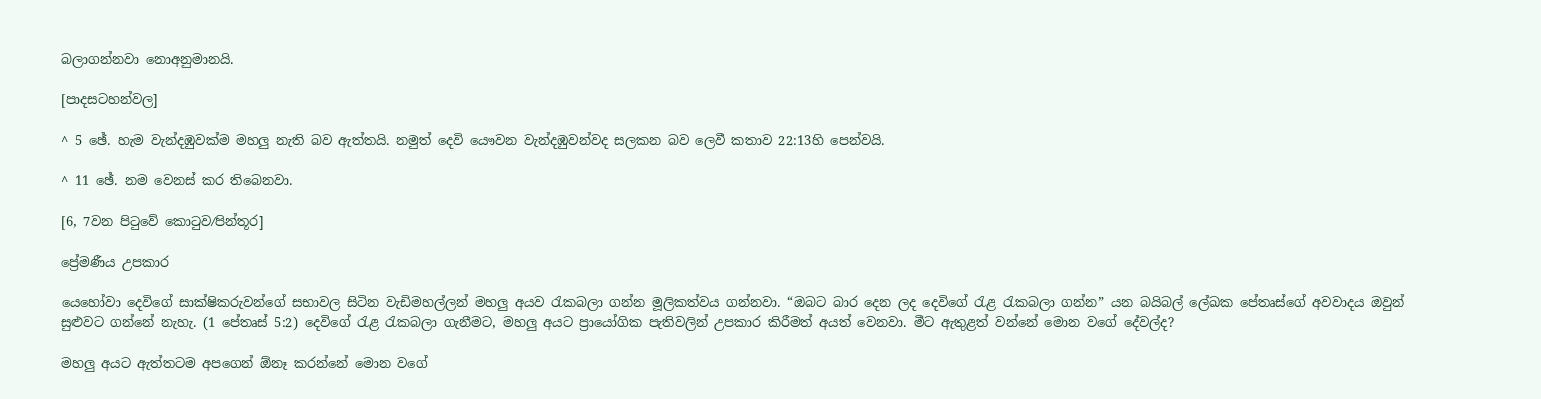බලාගන්නවා නොඅනුමානයි.

[පාදසටහන්වල]

^ 5 ඡේ. හැම වැන්දඹුවක්ම මහලු නැති බව ඇත්තයි. නමුත් දෙවි යෞවන වැන්දඹුවන්වද සලකන බව ලෙවී කතාව 22:13හි පෙන්වයි.

^ 11 ඡේ. නම වෙනස් කර තිබෙනවා.

[6, 7වන පිටුවේ කොටුව⁄පින්තූර]

ප්‍රේමණීය උපකාර

යෙහෝවා දෙවිගේ සාක්ෂිකරුවන්ගේ සභාවල සිටින වැඩිමහල්ලන් මහලු අයව රැකබලා ගන්න මූලිකත්වය ගන්නවා. “ඔබට බාර දෙන ලද දෙවිගේ රැළ රැකබලා ගන්න” යන බයිබල් ලේඛක පේතෘස්ගේ අවවාදය ඔවුන් සුළුවට ගන්නේ නැහැ. (1 පේතෘස් 5:2) දෙවිගේ රැළ රැකබලා ගැනීමට, මහලු අයට ප්‍රායෝගික පැතිවලින් උපකාර කිරීමත් අයත් වෙනවා. මීට ඇතුළත් වන්නේ මොන වගේ දේවල්ද?

මහලු අයට ඇත්තටම අපගෙන් ඕනෑ කරන්නේ මොන වගේ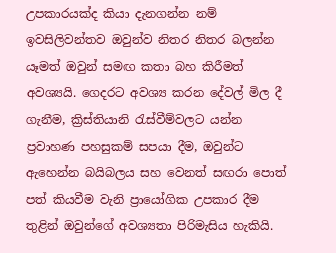උපකාරයක්ද කියා දැනගන්න නම් ඉවසිලිවන්තව ඔවුන්ව නිතර නිතර බලන්න යෑමත් ඔවුන් සමඟ කතා බහ කිරීමත් අවශ්‍යයි. ගෙදරට අවශ්‍ය කරන දේවල් මිල දී ගැනීම, ක්‍රිස්තියානි රැස්වීම්වලට යන්න ප්‍රවාහණ පහසුකම් සපයා දීම, ඔවුන්ට ඇහෙන්න බයිබලය සහ වෙනත් සඟරා පොත් පත් කියවීම වැනි ප්‍රායෝගික උපකාර දීම තුළින් ඔවුන්ගේ අවශ්‍යතා පිරිමැසිය හැකියි.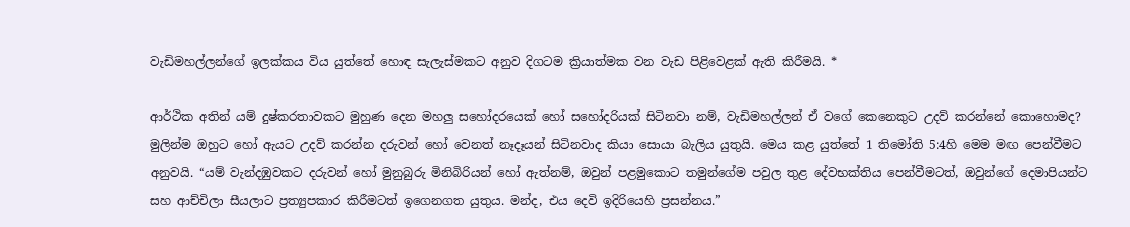වැඩිමහල්ලන්ගේ ඉලක්කය විය යුත්තේ හොඳ සැලැස්මකට අනුව දිගටම ක්‍රියාත්මක වන වැඩ පිළිවෙළක් ඇති කිරීමයි. *

ආර්ථික අතින් යම් දුෂ්කරතාවකට මුහුණ දෙන මහලු සහෝදරයෙක් හෝ සහෝදරියක් සිටිනවා නම්, වැඩිමහල්ලන් ඒ වගේ කෙනෙකුට උදව් කරන්නේ කොහොමද? මුලින්ම ඔහුට හෝ ඇයට උදව් කරන්න දරුවන් හෝ වෙනත් නෑදෑයන් සිටිනවාද කියා සොයා බැලිය යුතුයි. මෙය කළ යුත්තේ 1 තිමෝති 5:4හි මෙම මඟ පෙන්වීමට අනුවයි. “යම් වැන්දඹුවකට දරුවන් හෝ මුනුබුරු මිනිබිරියන් හෝ ඇත්නම්, ඔවුන් පළමුකොට තමුන්ගේම පවුල තුළ දේවභක්තිය පෙන්වීමටත්, ඔවුන්ගේ දෙමාපියන්ට සහ ආච්චිලා සීයලාට ප්‍රත්‍යුපකාර කිරීමටත් ඉගෙනගත යුතුය. මන්ද, එය දෙවි ඉදිරියෙහි ප්‍රසන්නය.”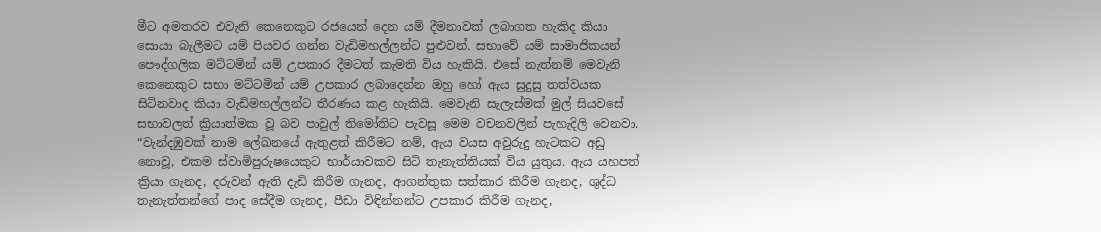මීට අමතරව එවැනි කෙනෙකුට රජයෙන් දෙන යම් දීමනාවක් ලබාගත හැකිද කියා සොයා බැලීමට යම් පියවර ගන්න වැඩිමහල්ලන්ට පුළුවන්. සභාවේ යම් සාමාජිකයන් පෞද්ගලික මට්ටමින් යම් උපකාර දීමටත් කැමති විය හැකියි. එසේ නැත්නම් මෙවැනි කෙනෙකුට සභා මට්ටමින් යම් උපකාර ලබාදෙන්න ඔහු හෝ ඇය සුදුසු තත්වයක සිටිනවාද කියා වැඩිමහල්ලන්ට තීරණය කළ හැකියි. මෙවැනි සැලැස්මක් මුල් සියවසේ සභාවලත් ක්‍රියාත්මක වූ බව පාවුල් තිමෝතිට පැවසූ මෙම වචනවලින් පැහැදිලි වෙනවා. “වැන්දඹුවක් නාම ලේඛනයේ ඇතුළත් කිරීමට නම්, ඇය වයස අවුරුදු හැටකට අඩු නොවූ, එකම ස්වාමිපුරුෂයෙකුට භාර්යාවකව සිටි තැනැත්තියක් විය යුතුය. ඇය යහපත් ක්‍රියා ගැනද, දරුවන් ඇති දැඩි කිරීම ගැනද, ආගන්තුක සත්කාර කිරීම ගැනද, ශුද්ධ තැනැත්තන්ගේ පාද සේදීම ගැනද, පීඩා විඳින්නන්ට උපකාර කිරීම ගැනද,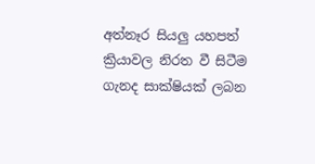අත්නෑර සියලු යහපත් ක්‍රියාවල නිරත වී සිටීම ගැනද සාක්ෂියක් ලබන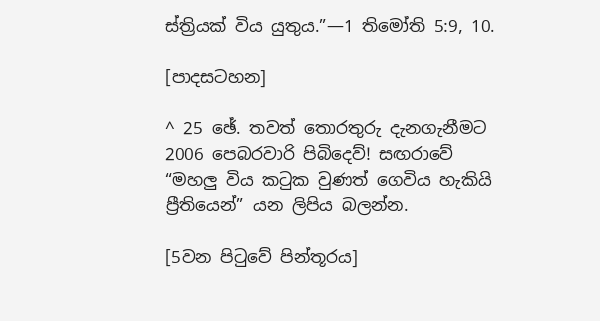ස්ත්‍රියක් විය යුතුය.”—1 තිමෝති 5:9, 10.

[පාදසටහන]

^ 25 ඡේ. තවත් තොරතුරු දැනගැනීමට 2006 පෙබරවාරි පිබිදෙව්! සඟරාවේ “මහලු විය කටුක වුණත් ගෙවිය හැකියි ප්‍රීතියෙන්” යන ලිපිය බලන්න.

[5වන පිටුවේ පින්තූරය]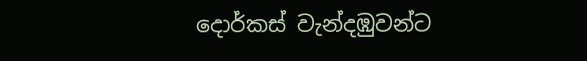දොර්කස් වැන්දඹුවන්ට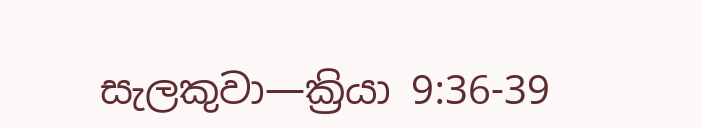සැලකුවා—ක්‍රියා 9:36-39